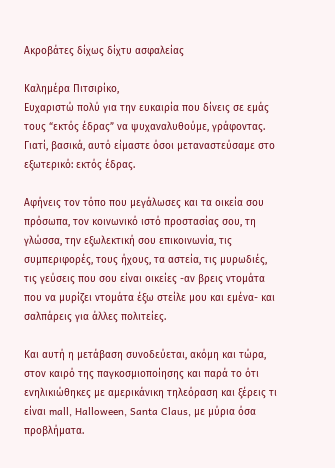Ακροβάτες δίχως δίχτυ ασφαλείας

Καλημέρα Πιτσιρίκο,
Ευχαριστώ πολύ για την ευκαιρία που δίνεις σε εμάς τους “εκτός έδρας” να ψυχαναλυθούμε, γράφοντας. Γιατί, βασικά, αυτό είμαστε όσοι μεταναστεύσαμε στο εξωτερικό: εκτός έδρας.

Αφήνεις τον τόπο που μεγάλωσες και τα οικεία σου πρόσωπα, τον κοινωνικό ιστό προστασίας σου, τη γλώσσα, την εξωλεκτική σου επικοινωνία, τις συμπεριφορές, τους ήχους, τα αστεία, τις μυρωδιές, τις γεύσεις που σου είναι οικείες -αν βρεις ντομάτα που να μυρίζει ντομάτα έξω στείλε μου και εμένα- και σαλπάρεις για άλλες πολιτείες.

Και αυτή η μετάβαση συνοδεύεται, ακόμη και τώρα, στον καιρό της παγκοσμιοποίησης και παρά το ότι ενηλικιώθηκες με αμερικάνικη τηλεόραση και ξέρεις τι είναι mall, Halloween, Santa Claus, με μύρια όσα προβλήματα.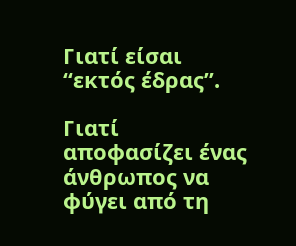Γιατί είσαι “εκτός έδρας”.

Γιατί αποφασίζει ένας άνθρωπος να φύγει από τη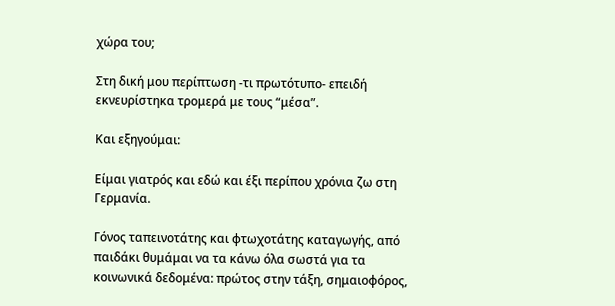χώρα του;

Στη δική μου περίπτωση -τι πρωτότυπο- επειδή εκνευρίστηκα τρομερά με τους “μέσα”.

Και εξηγούμαι:

Είμαι γιατρός και εδώ και έξι περίπου χρόνια ζω στη Γερμανία.

Γόνος ταπεινοτάτης και φτωχοτάτης καταγωγής, από παιδάκι θυμάμαι να τα κάνω όλα σωστά για τα κοινωνικά δεδομένα: πρώτος στην τάξη, σημαιοφόρος,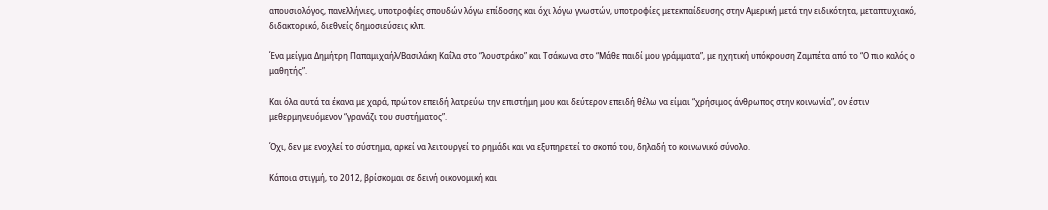απουσιολόγος, πανελλήνιες, υποτροφίες σπουδών λόγω επίδοσης και όχι λόγω γνωστών, υποτροφίες μετεκπαίδευσης στην Αμερική μετά την ειδικότητα, μεταπτυχιακό, διδακτορικό, διεθνείς δημοσιεύσεις κλπ.

Ένα μείγμα Δημήτρη Παπαμιχαήλ/Βασιλάκη Καΐλα στο “λουστράκο” και Τσάκωνα στο “Μάθε παιδί μου γράμματα”, με ηχητική υπόκρουση Ζαμπέτα από το “Ο πιο καλός ο μαθητής”.

Και όλα αυτά τα έκανα με χαρά, πρώτον επειδή λατρεύω την επιστήμη μου και δεύτερον επειδή θέλω να είμαι “χρήσιμος άνθρωπος στην κοινωνία”, ον έστιν μεθερμηνευόμενον “γρανάζι του συστήματος”.

Όχι, δεν με ενοχλεί το σύστημα, αρκεί να λειτουργεί το ρημάδι και να εξυπηρετεί το σκοπό του, δηλαδή το κοινωνικό σύνολο.

Κάποια στιγμή, το 2012, βρίσκομαι σε δεινή οικονομική και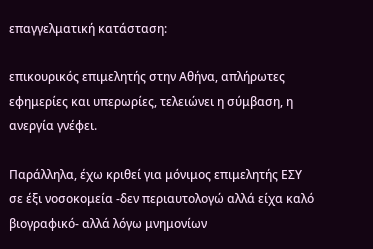επαγγελματική κατάσταση:

επικουρικός επιμελητής στην Αθήνα, απλήρωτες εφημερίες και υπερωρίες, τελειώνει η σύμβαση, η ανεργία γνέφει.

Παράλληλα, έχω κριθεί για μόνιμος επιμελητής ΕΣΥ σε έξι νοσοκομεία -δεν περιαυτολογώ αλλά είχα καλό βιογραφικό- αλλά λόγω μνημονίων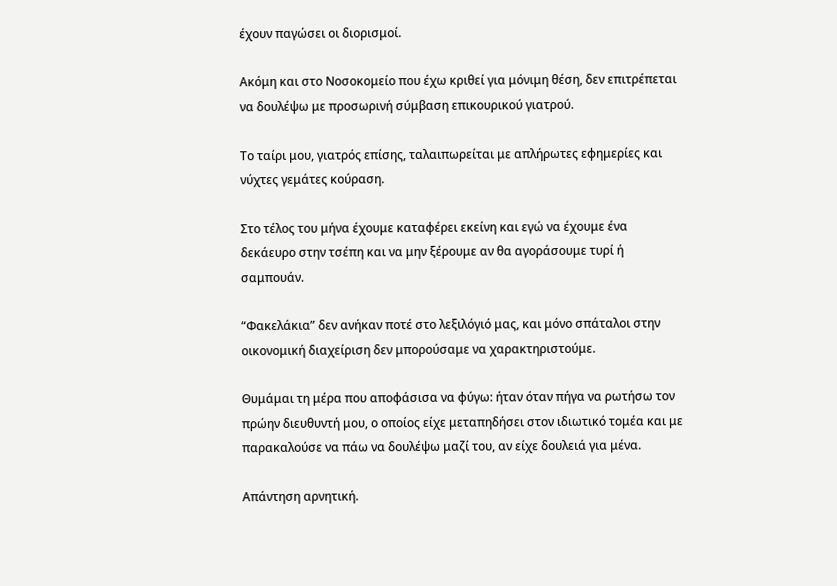έχουν παγώσει οι διορισμοί.

Ακόμη και στο Νοσοκομείο που έχω κριθεί για μόνιμη θέση, δεν επιτρέπεται να δουλέψω με προσωρινή σύμβαση επικουρικού γιατρού.

Το ταίρι μου, γιατρός επίσης, ταλαιπωρείται με απλήρωτες εφημερίες και νύχτες γεμάτες κούραση.

Στο τέλος του μήνα έχουμε καταφέρει εκείνη και εγώ να έχουμε ένα δεκάευρο στην τσέπη και να μην ξέρουμε αν θα αγοράσουμε τυρί ή σαμπουάν.

“Φακελάκια” δεν ανήκαν ποτέ στο λεξιλόγιό μας, και μόνο σπάταλοι στην οικονομική διαχείριση δεν μπορούσαμε να χαρακτηριστούμε.

Θυμάμαι τη μέρα που αποφάσισα να φύγω: ήταν όταν πήγα να ρωτήσω τον πρώην διευθυντή μου, ο οποίος είχε μεταπηδήσει στον ιδιωτικό τομέα και με παρακαλούσε να πάω να δουλέψω μαζί του, αν είχε δουλειά για μένα.

Απάντηση αρνητική.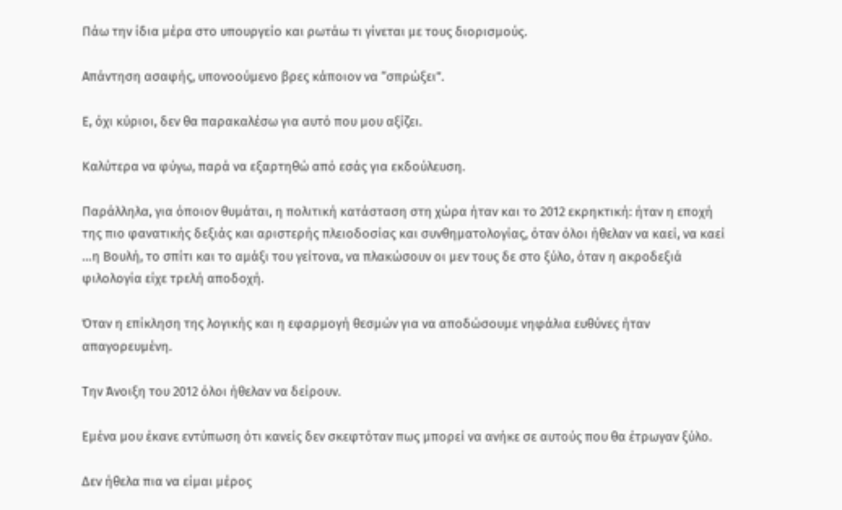Πάω την ίδια μέρα στο υπουργείο και ρωτάω τι γίνεται με τους διορισμούς.

Απάντηση ασαφής, υπονοούμενο βρες κάποιον να “σπρώξει”.

Ε, όχι κύριοι, δεν θα παρακαλέσω για αυτό που μου αξίζει.

Καλύτερα να φύγω, παρά να εξαρτηθώ από εσάς για εκδούλευση.

Παράλληλα, για όποιον θυμάται, η πολιτική κατάσταση στη χώρα ήταν και το 2012 εκρηκτική: ήταν η εποχή της πιο φανατικής δεξιάς και αριστερής πλειοδοσίας και συνθηματολογίας, όταν όλοι ήθελαν να καεί, να καεί …η Βουλή, το σπίτι και το αμάξι του γείτονα, να πλακώσουν οι μεν τους δε στο ξύλο, όταν η ακροδεξιά φιλολογία είχε τρελή αποδοχή.

Όταν η επίκληση της λογικής και η εφαρμογή θεσμών για να αποδώσουμε νηφάλια ευθύνες ήταν απαγορευμένη.

Την Άνοιξη του 2012 όλοι ήθελαν να δείρουν.

Εμένα μου έκανε εντύπωση ότι κανείς δεν σκεφτόταν πως μπορεί να ανήκε σε αυτούς που θα έτρωγαν ξύλο.

Δεν ήθελα πια να είμαι μέρος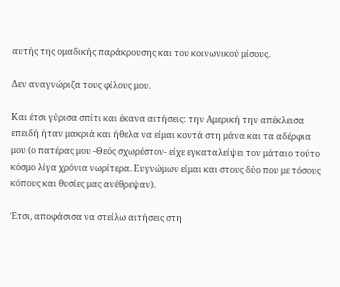αυτής της ομαδικής παράκρουσης και του κοινωνικού μίσους.

Δεν αναγνώριζα τους φίλους μου.

Και έτσι γύρισα σπίτι και έκανα αιτήσεις: την Αμερική την απέκλεισα επειδή ήταν μακριά και ήθελα να είμαι κοντά στη μάνα και τα αδέρφια μου (ο πατέρας μου -Θεός σχωρέστον- είχε εγκαταλείψει τον μάταιο τούτο κόσμο λίγα χρόνια νωρίτερα. Ευγνώμων είμαι και στους δύο που με τόσους κόπους και θυσίες μας ανέθρεψαν).

Έτσι, αποφάσισα να στείλω αιτήσεις στη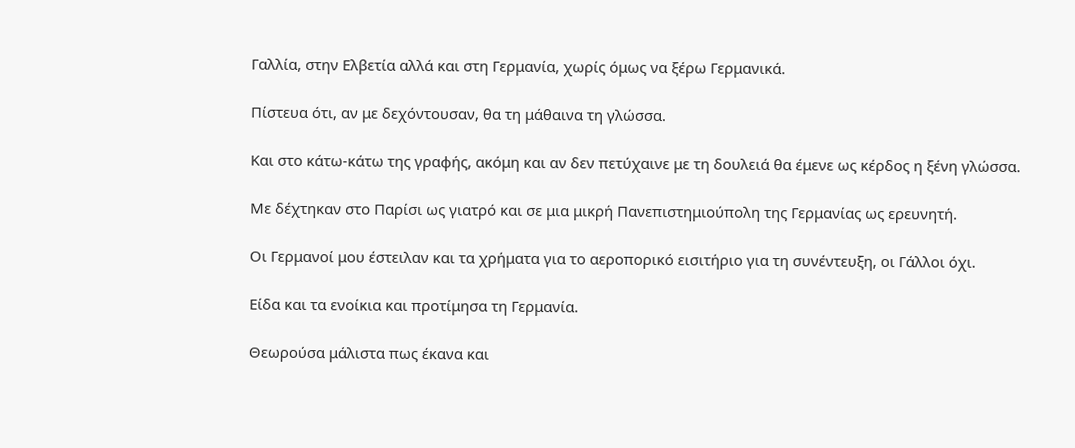Γαλλία, στην Ελβετία αλλά και στη Γερμανία, χωρίς όμως να ξέρω Γερμανικά.

Πίστευα ότι, αν με δεχόντουσαν, θα τη μάθαινα τη γλώσσα.

Και στο κάτω-κάτω της γραφής, ακόμη και αν δεν πετύχαινε με τη δουλειά θα έμενε ως κέρδος η ξένη γλώσσα.

Με δέχτηκαν στο Παρίσι ως γιατρό και σε μια μικρή Πανεπιστημιούπολη της Γερμανίας ως ερευνητή.

Οι Γερμανοί μου έστειλαν και τα χρήματα για το αεροπορικό εισιτήριο για τη συνέντευξη, οι Γάλλοι όχι.

Είδα και τα ενοίκια και προτίμησα τη Γερμανία.

Θεωρούσα μάλιστα πως έκανα και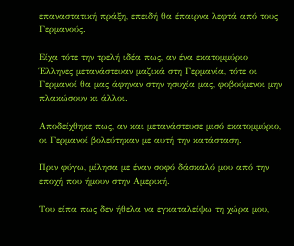επαναστατική πράξη, επειδή θα έπαιρνα λεφτά από τους Γερμανούς.

Είχα τότε την τρελή ιδέα πως, αν ένα εκατομμύριο Έλληνες μετανάστευαν μαζικά στη Γερμανία, τότε οι Γερμανοί θα μας άφηναν στην ησυχία μας, φοβούμενοι μην πλακώσουν κι άλλοι.

Αποδείχθηκε πως, αν και μετανάστευσε μισό εκατομμύριο, οι Γερμανοί βολεύτηκαν με αυτή την κατάσταση.

Πριν φύγω, μίλησα με έναν σοφό δάσκαλό μου από την εποχή που ήμουν στην Αμερική.

Του είπα πως δεν ήθελα να εγκαταλείψω τη χώρα μου,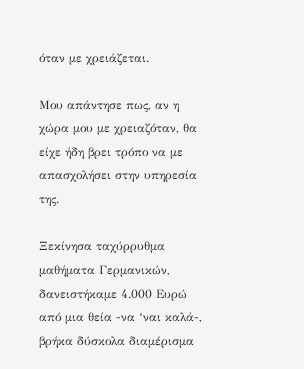όταν με χρειάζεται.

Μου απάντησε πως, αν η χώρα μου με χρειαζόταν, θα είχε ήδη βρει τρόπο να με απασχολήσει στην υπηρεσία της.

Ξεκίνησα ταχύρρυθμα μαθήματα Γερμανικών, δανειστήκαμε 4.000 Ευρώ από μια θεία -να ‘ναι καλά-, βρήκα δύσκολα διαμέρισμα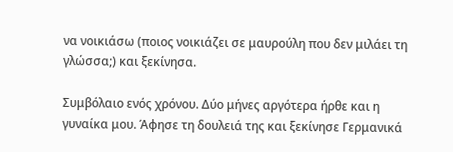να νοικιάσω (ποιος νοικιάζει σε μαυρούλη που δεν μιλάει τη γλώσσα;) και ξεκίνησα.

Συμβόλαιο ενός χρόνου. Δύο μήνες αργότερα ήρθε και η γυναίκα μου. Άφησε τη δουλειά της και ξεκίνησε Γερμανικά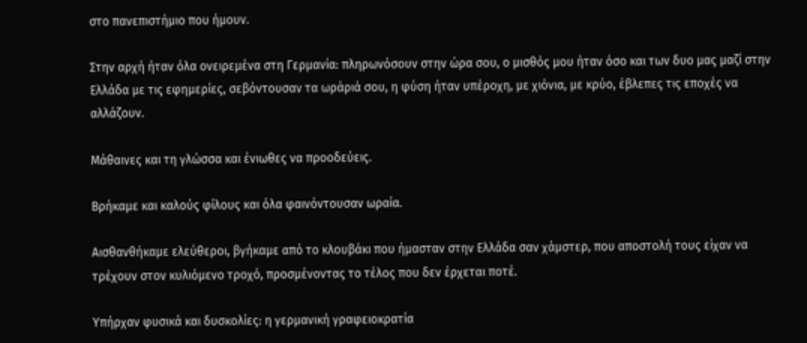στο πανεπιστήμιο που ήμουν.

Στην αρχή ήταν όλα ονειρεμένα στη Γερμανία: πληρωνόσουν στην ώρα σου, ο μισθός μου ήταν όσο και των δυο μας μαζί στην Ελλάδα με τις εφημερίες, σεβόντουσαν τα ωράριά σου, η φύση ήταν υπέροχη, με χιόνια, με κρύο, έβλεπες τις εποχές να αλλάζουν.

Μάθαινες και τη γλώσσα και ένιωθες να προοδεύεις.

Βρήκαμε και καλούς φίλους και όλα φαινόντουσαν ωραία.

Αισθανθήκαμε ελεύθεροι, βγήκαμε από το κλουβάκι που ήμασταν στην Ελλάδα σαν χάμστερ, που αποστολή τους είχαν να τρέχουν στον κυλιόμενο τροχό, προσμένοντας το τέλος που δεν έρχεται ποτέ.

Υπήρχαν φυσικά και δυσκολίες: η γερμανική γραφειοκρατία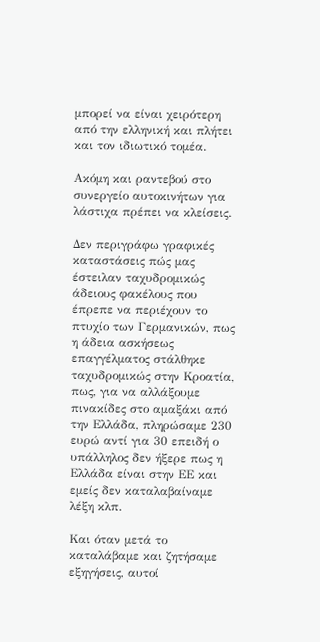μπορεί να είναι χειρότερη από την ελληνική και πλήτει και τον ιδιωτικό τομέα.

Ακόμη και ραντεβού στο συνεργείο αυτοκινήτων για λάστιχα πρέπει να κλείσεις.

Δεν περιγράφω γραφικές καταστάσεις πώς μας έστειλαν ταχυδρομικώς άδειους φακέλους που έπρεπε να περιέχουν το πτυχίο των Γερμανικών, πως η άδεια ασκήσεως επαγγέλματος στάλθηκε ταχυδρομικώς στην Κροατία, πως, για να αλλάξουμε πινακίδες στο αμαξάκι από την Ελλάδα, πληρώσαμε 230 ευρώ αντί για 30 επειδή ο υπάλληλος δεν ήξερε πως η Ελλάδα είναι στην ΕΕ και εμείς δεν καταλαβαίναμε λέξη κλπ.

Και όταν μετά το καταλάβαμε και ζητήσαμε εξηγήσεις, αυτοί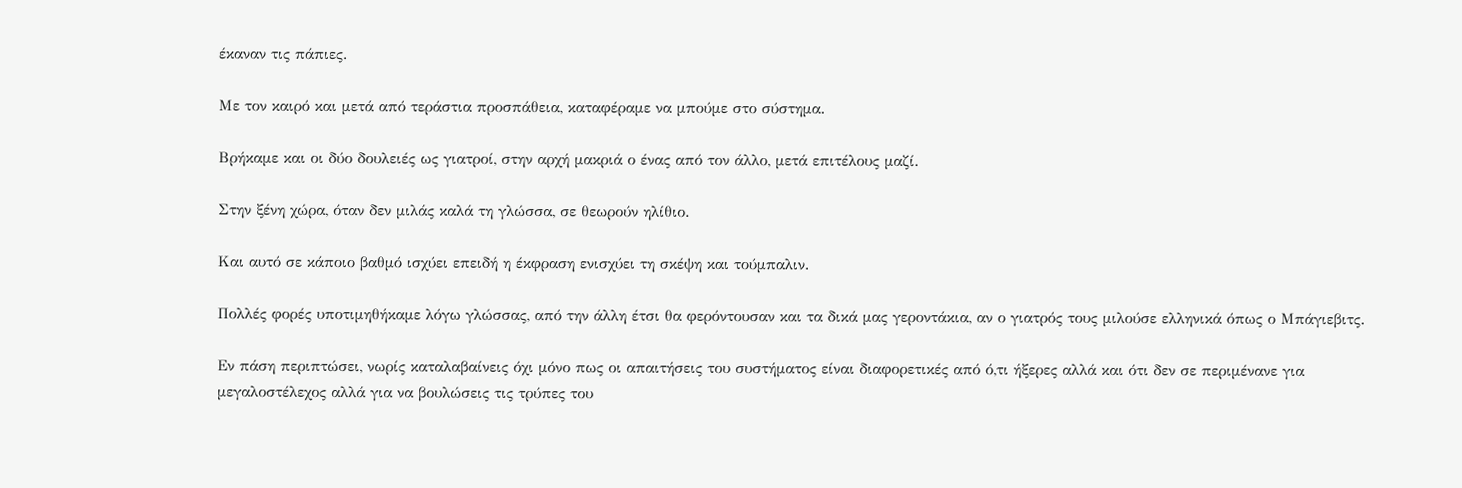έκαναν τις πάπιες.

Με τον καιρό και μετά από τεράστια προσπάθεια, καταφέραμε να μπούμε στο σύστημα.

Βρήκαμε και οι δύο δουλειές ως γιατροί, στην αρχή μακριά ο ένας από τον άλλο, μετά επιτέλους μαζί.

Στην ξένη χώρα, όταν δεν μιλάς καλά τη γλώσσα, σε θεωρούν ηλίθιο.

Και αυτό σε κάποιο βαθμό ισχύει επειδή η έκφραση ενισχύει τη σκέψη και τούμπαλιν.

Πολλές φορές υποτιμηθήκαμε λόγω γλώσσας, από την άλλη έτσι θα φερόντουσαν και τα δικά μας γεροντάκια, αν ο γιατρός τους μιλούσε ελληνικά όπως ο Μπάγιεβιτς.

Εν πάση περιπτώσει, νωρίς καταλαβαίνεις όχι μόνο πως οι απαιτήσεις του συστήματος είναι διαφορετικές από ό,τι ήξερες αλλά και ότι δεν σε περιμένανε για μεγαλοστέλεχος αλλά για να βουλώσεις τις τρύπες του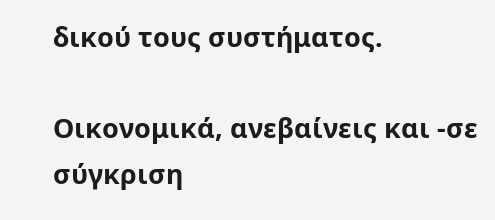δικού τους συστήματος.

Οικονομικά, ανεβαίνεις και -σε σύγκριση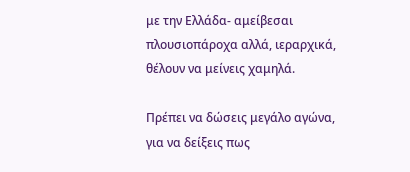με την Ελλάδα- αμείβεσαι πλουσιοπάροχα αλλά, ιεραρχικά, θέλουν να μείνεις χαμηλά.

Πρέπει να δώσεις μεγάλο αγώνα, για να δείξεις πως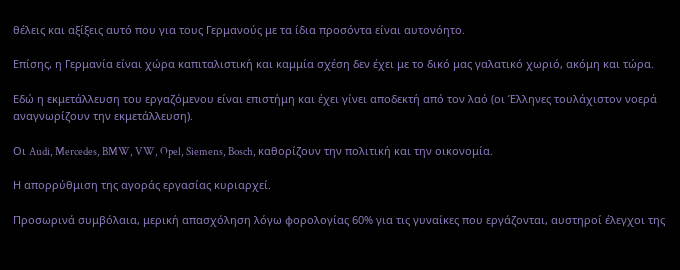θέλεις και αξίξεις αυτό που για τους Γερμανούς με τα ίδια προσόντα είναι αυτονόητο.

Επίσης, η Γερμανία είναι χώρα καπιταλιστική και καμμία σχέση δεν έχει με το δικό μας γαλατικό χωριό, ακόμη και τώρα.

Εδώ η εκμετάλλευση του εργαζόμενου είναι επιστήμη και έχει γίνει αποδεκτή από τον λαό (οι Έλληνες τουλάχιστον νοερά αναγνωρίζουν την εκμετάλλευση).

Οι Audi, Mercedes, BMW, VW, Opel, Siemens, Bosch, καθορίζουν την πολιτική και την οικονομία.

Η απορρύθμιση της αγοράς εργασίας κυριαρχεί.

Προσωρινά συμβόλαια, μερική απασχόληση λόγω φορολογίας 60% για τις γυναίκες που εργάζονται, αυστηροί έλεγχοι της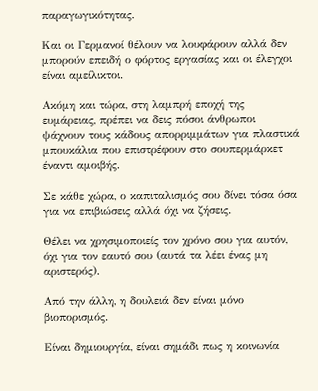παραγωγικότητας.

Και οι Γερμανοί θέλουν να λουφάρουν αλλά δεν μπορούν επειδή ο φόρτος εργασίας και οι έλεγχοι είναι αμείλικτοι.

Ακόμη και τώρα, στη λαμπρή εποχή της ευμάρειας, πρέπει να δεις πόσοι άνθρωποι ψάχνουν τους κάδους απορριμμάτων για πλαστικά μπουκάλια που επιστρέφουν στο σουπερμάρκετ έναντι αμοιβής.

Σε κάθε χώρα, ο καπιταλισμός σου δίνει τόσα όσα για να επιβιώσεις αλλά όχι να ζήσεις.

Θέλει να χρησιμοποιείς τον χρόνο σου για αυτόν, όχι για τον εαυτό σου (αυτά τα λέει ένας μη αριστερός).

Από την άλλη, η δουλειά δεν είναι μόνο βιοπορισμός.

Είναι δημιουργία, είναι σημάδι πως η κοινωνία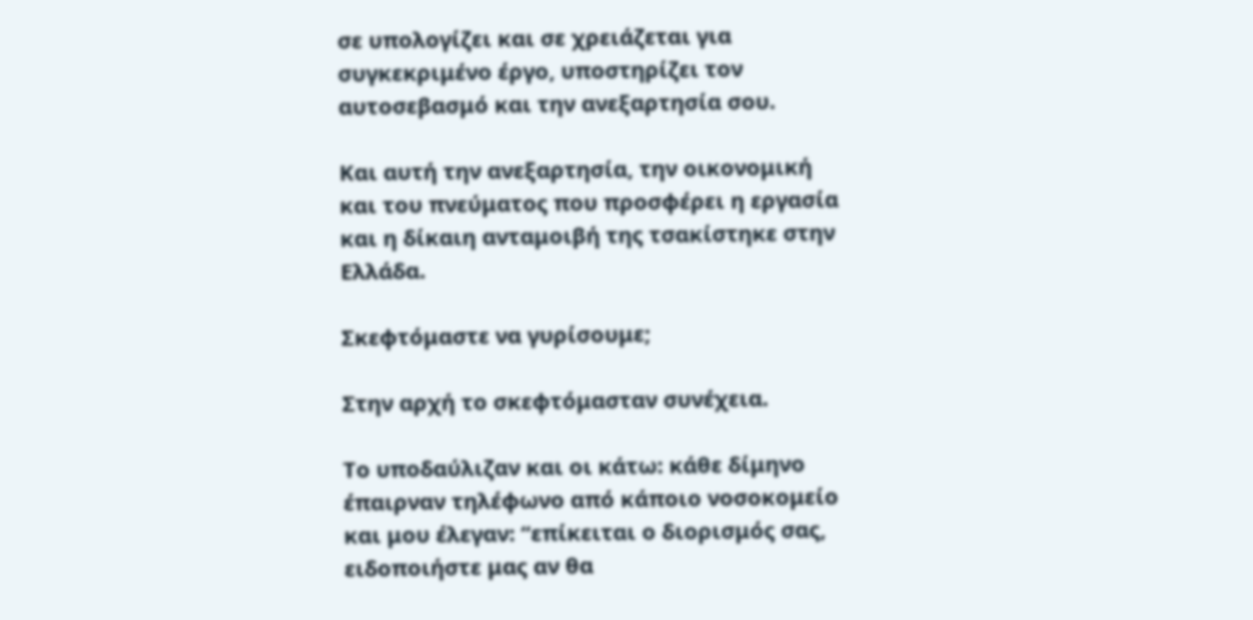σε υπολογίζει και σε χρειάζεται για συγκεκριμένο έργο, υποστηρίζει τον αυτοσεβασμό και την ανεξαρτησία σου.

Και αυτή την ανεξαρτησία, την οικονομική και του πνεύματος που προσφέρει η εργασία και η δίκαιη ανταμοιβή της τσακίστηκε στην Ελλάδα.

Σκεφτόμαστε να γυρίσουμε;

Στην αρχή το σκεφτόμασταν συνέχεια.

Το υποδαύλιζαν και οι κάτω: κάθε δίμηνο έπαιρναν τηλέφωνο από κάποιο νοσοκομείο και μου έλεγαν: “επίκειται ο διορισμός σας, ειδοποιήστε μας αν θα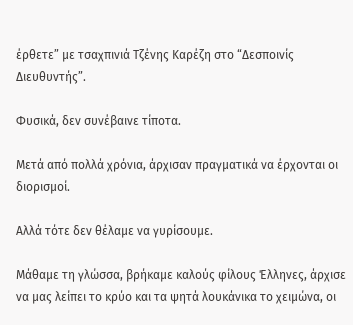έρθετε” με τσαχπινιά Τζένης Καρέζη στο “Δεσποινίς Διευθυντής”.

Φυσικά, δεν συνέβαινε τίποτα.

Μετά από πολλά χρόνια, άρχισαν πραγματικά να έρχονται οι διορισμοί.

Αλλά τότε δεν θέλαμε να γυρίσουμε.

Μάθαμε τη γλώσσα, βρήκαμε καλούς φίλους Έλληνες, άρχισε να μας λείπει το κρύο και τα ψητά λουκάνικα το χειμώνα, οι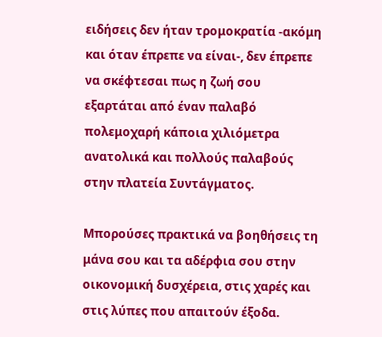ειδήσεις δεν ήταν τρομοκρατία -ακόμη και όταν έπρεπε να είναι-, δεν έπρεπε να σκέφτεσαι πως η ζωή σου εξαρτάται από έναν παλαβό πολεμοχαρή κάποια χιλιόμετρα ανατολικά και πολλούς παλαβούς στην πλατεία Συντάγματος.

Μπορούσες πρακτικά να βοηθήσεις τη μάνα σου και τα αδέρφια σου στην οικονομική δυσχέρεια, στις χαρές και στις λύπες που απαιτούν έξοδα.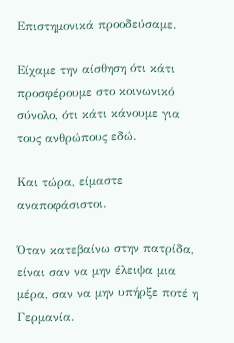Επιστημονικά προοδεύσαμε.

Eίχαμε την αίσθηση ότι κάτι προσφέρουμε στο κοινωνικό σύνολο, ότι κάτι κάνουμε για τους ανθρώπους εδώ.

Και τώρα, είμαστε αναποφάσιστοι.

Όταν κατεβαίνω στην πατρίδα, είναι σαν να μην έλειψα μια μέρα, σαν να μην υπήρξε ποτέ η Γερμανία.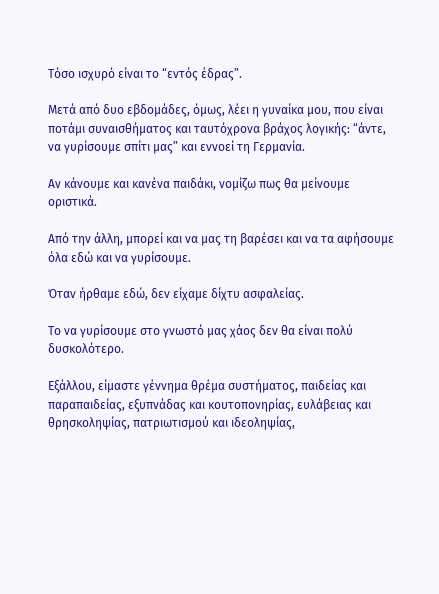Τόσο ισχυρό είναι το “εντός έδρας”.

Μετά από δυο εβδομάδες, όμως, λέει η γυναίκα μου, που είναι ποτάμι συναισθήματος και ταυτόχρονα βράχος λογικής: “άντε, να γυρίσουμε σπίτι μας” και εννοεί τη Γερμανία.

Αν κάνουμε και κανένα παιδάκι, νομίζω πως θα μείνουμε οριστικά.

Από την άλλη, μπορεί και να μας τη βαρέσει και να τα αφήσουμε όλα εδώ και να γυρίσουμε.

Όταν ήρθαμε εδώ, δεν είχαμε δίχτυ ασφαλείας.

Το να γυρίσουμε στο γνωστό μας χάος δεν θα είναι πολύ δυσκολότερο.

Εξάλλου, είμαστε γέννημα θρέμα συστήματος, παιδείας και παραπαιδείας, εξυπνάδας και κουτοπονηρίας, ευλάβειας και θρησκοληψίας, πατριωτισμού και ιδεοληψίας,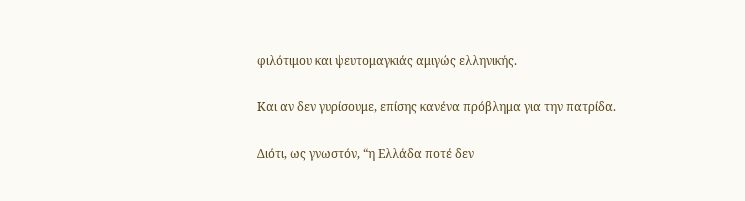φιλότιμου και ψευτομαγκιάς αμιγώς ελληνικής.

Και αν δεν γυρίσουμε, επίσης κανένα πρόβλημα για την πατρίδα.

Διότι, ως γνωστόν, “η Ελλάδα ποτέ δεν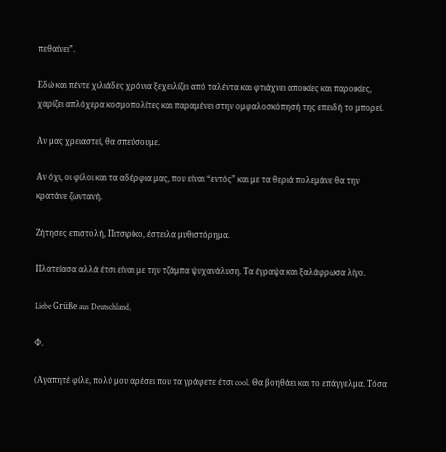πεθαίνει”.

Εδώ και πέντε χιλιάδες χρόνια ξεχειλίζει από ταλέντα και φτιάχνει αποικίες και παροικίες, χαρίζει απλόχερα κοσμοπολίτες και παραμένει στην ομφαλοσκόπησή της επειδή το μπορεί.

Αν μας χρειαστεί, θα σπεύσουμε.

Αν όχι, οι φίλοι και τα αδέρφια μας, που είναι “εντός” και με τα θεριά πολεμάνε θα την κρατάνε ζωντανή.

Ζήτησες επιστολή, Πιτσιρίκο, έστειλα μυθιστόρημα.

Πλατείασα αλλά έτσι είναι με την τζάμπα ψυχανάλυση. Τα έγραψα και ξαλάφρωσα λίγο.

Liebe Grüße aus Deutschland,

Φ.

(Αγαπητέ φίλε, πολύ μου αρέσει που τα γράφετε έτσι cool. Θα βοηθάει και το επάγγελμα. Τόσα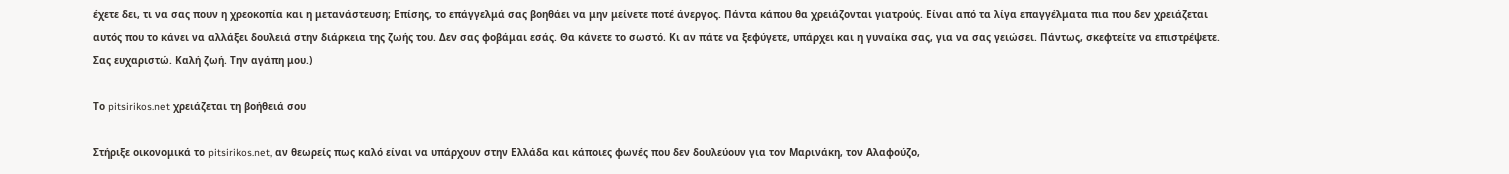έχετε δει, τι να σας πουν η χρεοκοπία και η μετανάστευση; Επίσης, το επάγγελμά σας βοηθάει να μην μείνετε ποτέ άνεργος. Πάντα κάπου θα χρειάζονται γιατρούς. Είναι από τα λίγα επαγγέλματα πια που δεν χρειάζεται αυτός που το κάνει να αλλάξει δουλειά στην διάρκεια της ζωής του. Δεν σας φοβάμαι εσάς. Θα κάνετε το σωστό. Κι αν πάτε να ξεφύγετε, υπάρχει και η γυναίκα σας, για να σας γειώσει. Πάντως, σκεφτείτε να επιστρέψετε. Σας ευχαριστώ. Καλή ζωή. Την αγάπη μου.)

Το pitsirikos.net χρειάζεται τη βοήθειά σου

Στήριξε οικονομικά το pitsirikos.net, αν θεωρείς πως καλό είναι να υπάρχουν στην Ελλάδα και κάποιες φωνές που δεν δουλεύουν για τον Μαρινάκη, τον Αλαφούζο,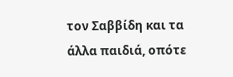τον Σαββίδη και τα άλλα παιδιά, οπότε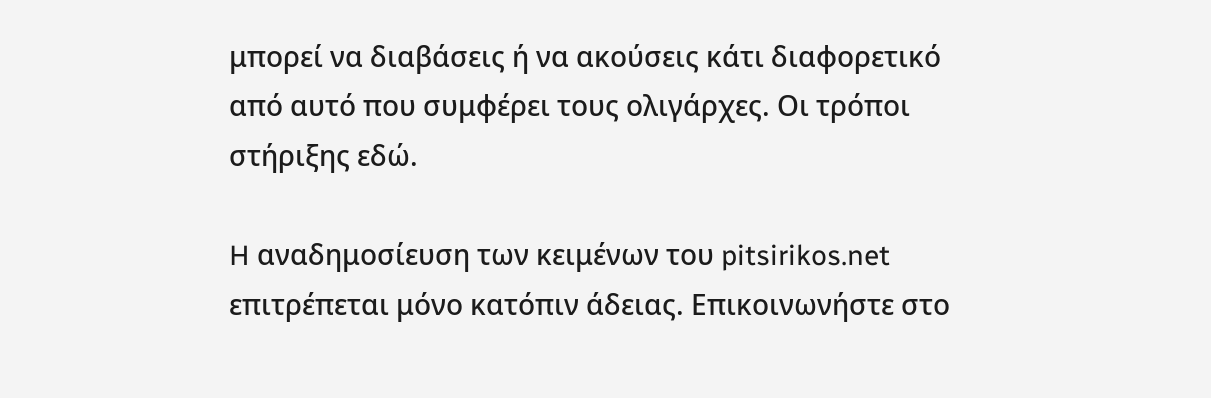μπορεί να διαβάσεις ή να ακούσεις κάτι διαφορετικό από αυτό που συμφέρει τους ολιγάρχες. Οι τρόποι στήριξης εδώ.

H αναδημοσίευση των κειμένων του pitsirikos.net επιτρέπεται μόνο κατόπιν άδειας. Επικοινωνήστε στο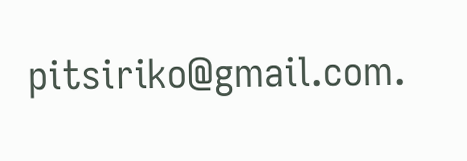pitsiriko@gmail.com.